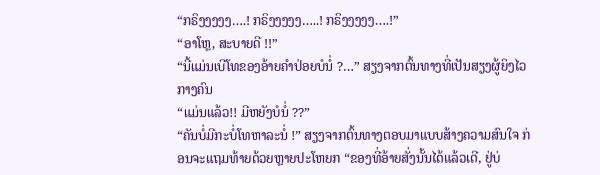“ກຣິງງງງງ….! ກຣິງງງງງ…..! ກຣິງງງງງ….!”
“ອາໂຫຼ, ສະບາຍດີ !!”
“ນີ້ແມ່ນເບີໂທຂອງອ້າຍຄຳປ່ອຍບໍນໍ່ ?…” ສຽງຈາກຕົ້ນທາງທີ່ເປັນສຽງຜູ້ຍິງໄວກາງຄົນ
“ແມ່ນແລ້ວ!! ມີຫຍັງບໍນໍ່ ??”
“ຄັນບໍ່ມີກະບໍ່ໂທຫາລະນໍ່ !” ສຽງຈາກຕົ້ນທາງຕອບມາແບບສ້າງຄວາມສົນໃຈ ກ່ອນຈະແຖມທ້າຍດ້ວຍຫຼາຍປະໂຫຍກ “ຂອງທີ່ອ້າຍສັ່ງນັ້ນໄດ້ແລ້ວເດີ, ຢູ່ບ່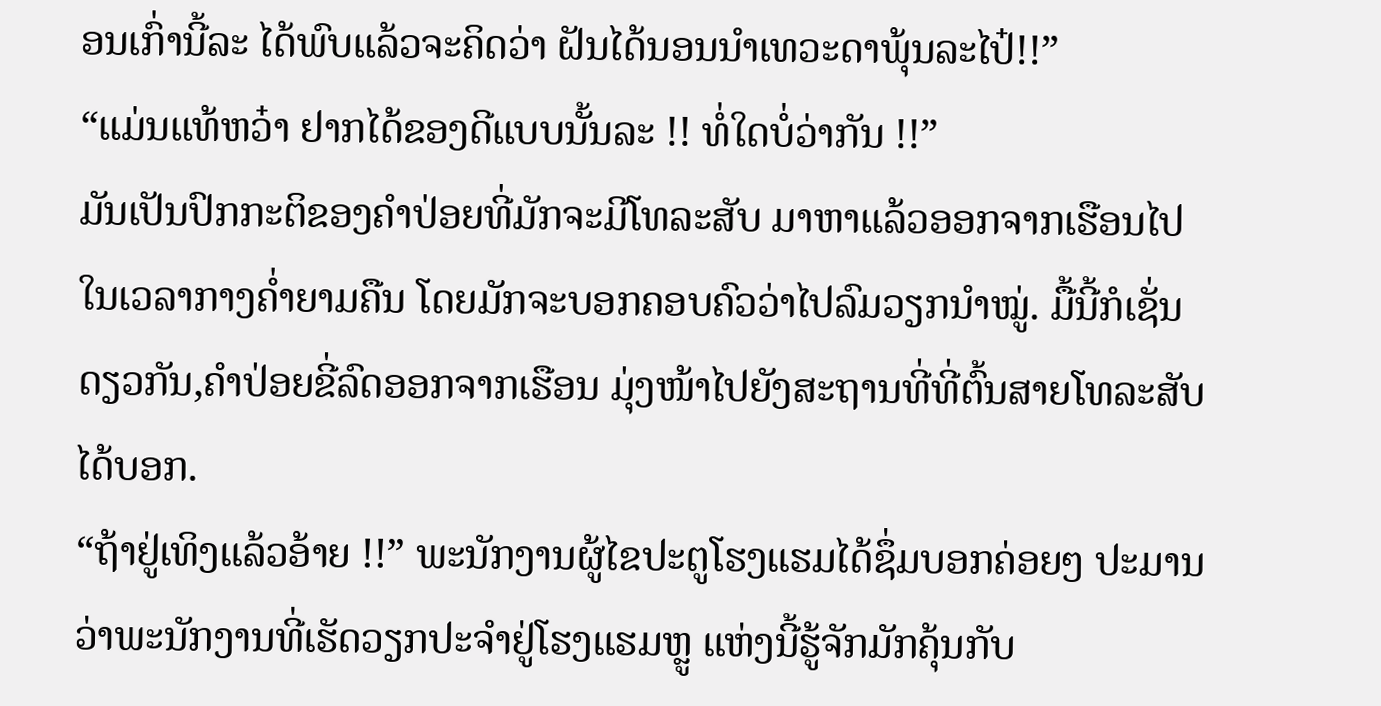ອນເກົ່ານີ້ລະ ໄດ້ພົບແລ້ວຈະຄິດວ່າ ຝັນໄດ້ນອນນຳເທວະດາພຸ້ນລະໄປ໋!!”
“ແມ່ນແທ້ຫວ໋າ ຢາກໄດ້ຂອງດີແບບນັ້ນລະ !! ທໍ່ໃດບໍ່ວ່າກັນ !!”
ມັນເປັນປົກກະຕິຂອງຄຳປ່ອຍທີ່ມັກຈະມີໂທລະສັບ ມາຫາແລ້ວອອກຈາກເຮືອນໄປໃນເວລາກາງຄ່ຳຍາມຄືນ ໂດຍມັກຈະບອກຄອບຄົວວ່າໄປລົມວຽກນຳໝູ່. ມື້ນີ້ກໍເຊັ່ນດຽວກັນ,ຄຳປ່ອຍຂີ່ລົດອອກຈາກເຮືອນ ມຸ່ງໜ້າໄປຍັງສະຖານທີ່ທີ່ຕົ້ນສາຍໂທລະສັບໄດ້ບອກ.
“ຖ້າຢູ່ເທິງແລ້ວອ້າຍ !!” ພະນັກງານຜູ້ໄຂປະຕູໂຮງແຮມໄດ້ຊຶ່ມບອກຄ່ອຍໆ ປະມານວ່າພະນັກງານທີ່ເຮັດວຽກປະຈຳຢູ່ໂຮງແຮມຫຼູ ແຫ່ງນີ້ຮູ້ຈັກມັກຄຸ້ນກັບ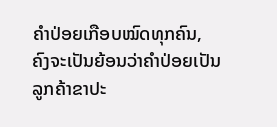ຄຳປ່ອຍເກືອບໝົດທຸກຄົນ, ຄົງຈະເປັນຍ້ອນວ່າຄຳປ່ອຍເປັນລູກຄ້າຂາປະ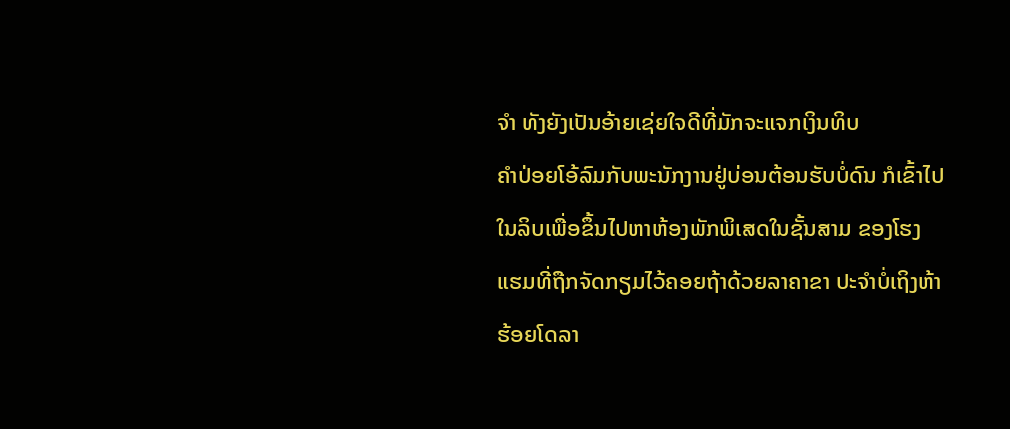ຈຳ ທັງຍັງເປັນອ້າຍເຊ່ຍໃຈດີທີ່ມັກຈະແຈກເງິນທິບ
ຄຳປ່ອຍໂອ້ລົມກັບພະນັກງານຢູ່ບ່ອນຕ້ອນຮັບບໍ່ດົນ ກໍເຂົ້າໄປໃນລິບເພື່ອຂຶ້ນໄປຫາຫ້ອງພັກພິເສດໃນຊັ້ນສາມ ຂອງໂຮງແຮມທີ່ຖືກຈັດກຽມໄວ້ຄອຍຖ້າດ້ວຍລາຄາຂາ ປະຈຳບໍ່ເຖິງຫ້າຮ້ອຍໂດລາ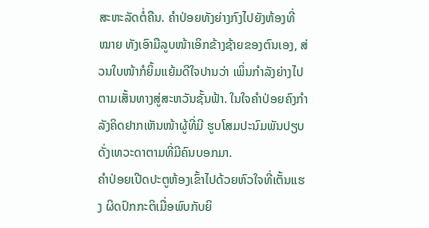ສະຫະລັດຕໍ່ຄືນ. ຄຳປ່ອຍທັງຍ່າງກົງໄປຍັງຫ້ອງທີ່ໝາຍ ທັງເອົາມືລູບໜ້າເອິກຂ້າງຊ້າຍຂອງຕົນເອງ, ສ່ວນໃບໜ້າກໍຍິ້ມແຍ້ມດີໃຈປານວ່າ ເພິ່ນກຳລັງຍ່າງໄປຕາມເສັ້ນທາງສູ່ສະຫວັນຊັ້ນຟ້າ. ໃນໃຈຄຳປ່ອຍຄົງກຳລັງຄິດຢາກເຫັນໜ້າຜູ້ທີ່ມີ ຮູບໂສມປະນົມພັນປຽບດັ່ງເທວະດາຕາມທີ່ມີຄົນບອກມາ.
ຄຳປ່ອຍເປີດປະຕູຫ້ອງເຂົ້າໄປດ້ວຍຫົວໃຈທີ່ເຕັ້ນແຮງ ຜິດປົກກະຕິເມື່ອພົບກັບຍິ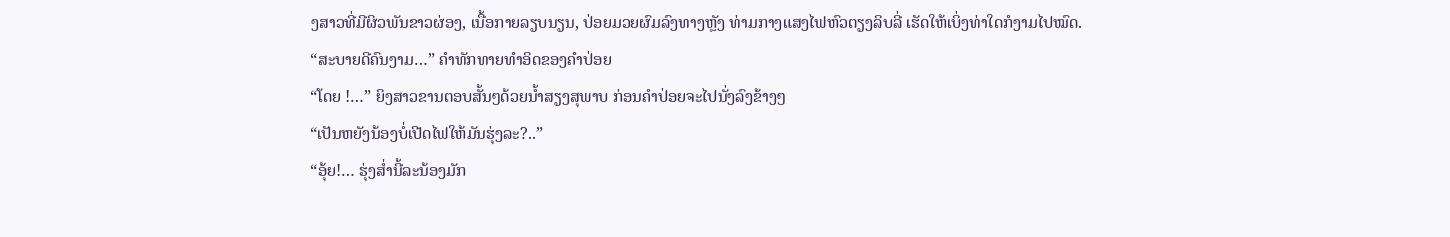ງສາວທີ່ມີຜິວພັນຂາວຜ່ອງ, ເນື້ອກາຍລຽບນຽນ, ປ່ອຍມວຍຜົມລົງທາງຫຼັງ ທ່າມກາງແສງໄຟຫົວຕຽງລິບລີ່ ເຮັດໃຫ້ເບິ່ງທ່າໃດກໍງາມໄປໝົດ.
“ສະບາຍດີຄົນງາມ…” ຄຳທັກທາຍທຳອິດຂອງຄຳປ່ອຍ
“ໂດຍ !…” ຍິງສາວຂານຕອບສັ້ນໆດ້ວຍນ້ຳສຽງສຸພາບ ກ່ອນຄຳປ່ອຍຈະໄປນັ່ງລົງຂ້າງໆ
“ເປັນຫຍັງນ້ອງບໍ່ເປີດໄຟໃຫ້ມັນຮຸ່ງລະ?..”
“ອຸ້ຍ!… ຮຸ່ງສ່ຳນີ້ລະນ້ອງມັກ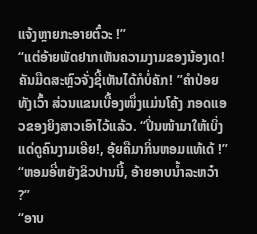ແຈ້ງຫຼາຍກະອາຍຕົ໋ວະ !”
“ແຕ່ອ້າຍພັດຢາກເຫັນຄວາມງາມຂອງນ້ອງເດ! ຄັນມືດສະຫຼົວຈັ່ງຊີ້ເຫັນໄດ້ກໍບໍ່ຄັກ! ”ຄຳປ່ອຍທັງເວົ້າ ສ່ວນແຂນເບື້ອງໜຶ່ງແມ່ນໂຄ້ງ ກອດແອວຂອງຍິງສາວເອົາໄວ້ແລ້ວ. “ປິ່ນໜ້າມາໃຫ້ເບິ່ງແດ່ດູຄົນງາມເອີຍ!, ອຸ້ຍຄືມາກິ່ນຫອມແທ້ເດ້ !”
“ຫອມອີ່ຫຍັງຂິວປານນີ້, ອ້າຍອາບນ້ຳລະຫວ໋າ ?”
“ອາບ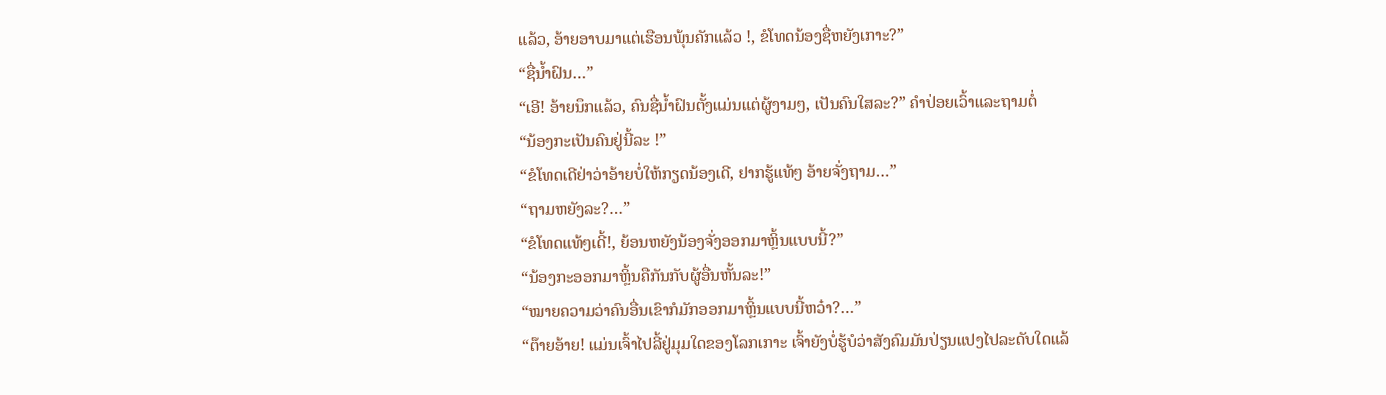ແລ້ວ, ອ້າຍອາບມາແຕ່ເຮືອນພຸ້ນຄັກແລ້ວ !, ຂໍໂທດນ້ອງຊື່ຫຍັງເກາະ?”
“ຊື່ນ້ຳຝົນ…”
“ເອີ! ອ້າຍນຶກແລ້ວ, ຄົນຊື່ນ້ຳຝົນຕັ້ງແມ່ນແຕ່ຜູ້ງາມໆ, ເປັນຄົນໃສລະ?” ຄຳປ່ອຍເວົ້າແລະຖາມຕໍ່
“ນ້ອງກະເປັນຄົນຢູ່ນີ້ລະ !”
“ຂໍໂທດເດີຢ່າວ່າອ້າຍບໍ່ໃຫ້ກຽດນ້ອງເດີ, ຢາກຮູ້ແທ້ໆ ອ້າຍຈັ່ງຖາມ…”
“ຖາມຫຍັງລະ?…”
“ຂໍໂທດແທ້ໆເດີ້!, ຍ້ອນຫຍັງນ້ອງຈັ່ງອອກມາຫຼິ້ນແບບນີ້?”
“ນ້ອງກະອອກມາຫຼິ້ນຄືກັນກັບຜູ້ອື່ນຫັ້ນລະ!”
“ໝາຍຄວາມວ່າຄົນອື່ນເຂົາກໍມັກອອກມາຫຼິ້ນແບບນີ້ຫວ໋າ?…”
“ຕ໊າຍອ້າຍ! ແມ່ນເຈົ້າໄປລີ້ຢູ່ມຸມໃດຂອງໂລກເກາະ ເຈົ້າຍັງບໍ່ຮູ້ບໍວ່າສັງຄົມມັນປ່ຽນແປງໄປລະດັບໃດແລ້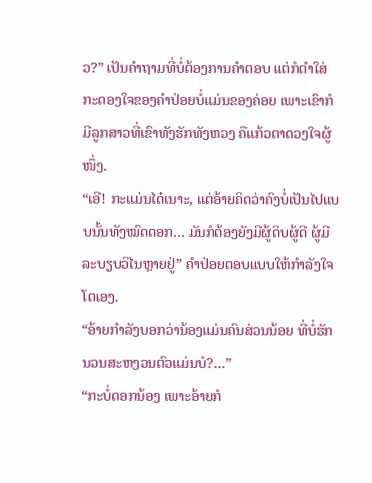ວ?” ເປັນຄຳຖາມທີ່ບໍ່ຕ້ອງການຄຳຕອບ ແຕ່ກໍຕຳໃສ່ກະດອງໃຈຂອງຄຳປ່ອຍບໍ່ແມ່ນຂອງຄ່ອຍ ເພາະເຂົາກໍມີລູກສາວທີ່ເຂົາທັງຮັກທັງຫວງ ຄືແກ້ວຕາດວງໃຈຜູ້ໜຶ່ງ.
“ເອີ! ກະແມ່ນໄດ໋ເນາະ, ແຕ່ອ້າຍຄິດວ່າຄົງບໍ່ເປັນໄປແບບນັ້ນທັງໝົດດອກ… ມັນກໍຕ້ອງຍັງມີຜູ້ດິບຜູ້ດີ ຜູ້ມີລະບຽບວິໄນຫຼາຍຢູ່” ຄຳປ່ອຍຕອບແບບໃຫ້ກຳລັງໃຈໂຕເອງ.
“ອ້າຍກຳລັງບອກວ່ານ້ອງແມ່ນຄົນສ່ວນນ້ອຍ ທີ່ບໍ່ຮັກນວນສະຫງວນຕົວແມ່ນບໍ?…”
“ກະບໍ່ດອກນ້ອງ ເພາະອ້າຍກໍ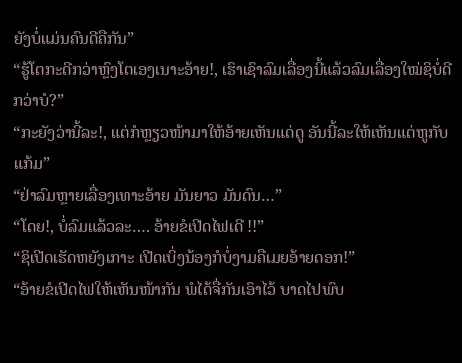ຍັງບໍ່ແມ່ນຄົນດີຄືກັນ”
“ຮູ້ໂຕກະດີກວ່າຫຼົງໂຕເອງເນາະອ້າຍ!, ເຮົາເຊົາລົມເລື່ອງນີ້ແລ້ວລົມເລື່ອງໃໝ່ຊິບໍ່ດີກວ່າບໍ?”
“ກະຍັງວ່ານີ້ລະ!, ແຕ່ກໍຫຼຽວໜ້າມາໃຫ້ອ້າຍເຫັນແດ່ດູ ອັນນີ້ລະໃຫ້ເຫັນແຕ່ຫູກັບແກ້ມ”
“ຢ່າລົມຫຼາຍເລື່ອງເທາະອ້າຍ ມັນຍາວ ມັນດົນ…”
“ໂດຍ!, ບໍ່ລົມແລ້ວລະ…. ອ້າຍຂໍເປີດໄຟເດີ !!”
“ຊິເປີດເຮັດຫຍັງເກາະ ເປີດເບິ່ງນ້ອງກໍບໍ່ງາມຄືເມຍອ້າຍດອກ!”
“ອ້າຍຂໍເປີດໄຟໃຫ້ເຫັນໜ້າກັນ ພໍໄດ້ຈື່ກັນເອົາໄວ້ ບາດໄປພົບ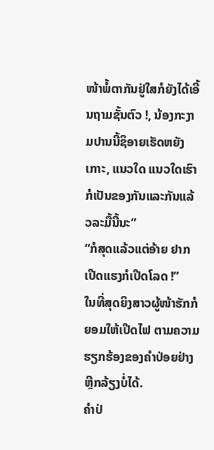ໜ້າພໍ້ຕາກັນຢູ່ໃສກໍຍັງໄດ້ເອີ້ນຖາມຊັ້ນຕົວ !, ນ້ອງກະງາມປານນີ້ຊິອາຍເຮັດຫຍັງເກາະ, ແນວໃດ ແນວໃດເຮົາກໍເປັນຂອງກັນແລະກັນແລ້ວລະມື້ນີ້ນະ”
“ກໍສຸດແລ້ວແຕ່ອ້າຍ ຢາກເປີດແຮງກໍເປີດໂລດ !”
ໃນທີ່ສຸດຍິງສາວຜູ້ໜ້າຮັກກໍຍອມໃຫ້ເປີດໄຟ ຕາມຄວາມຮຽກຮ້ອງຂອງຄຳປ່ອຍຢ່າງຫຼີກລ້ຽງບໍ່ໄດ້.
ຄຳປ່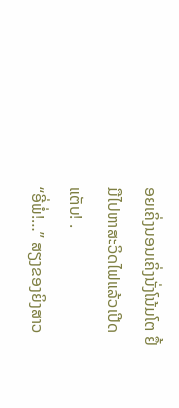ອຍເຄິ່ງນອນເຄິ່ງນັ່ງໂນ້ມໂຕ ຢຶ້ມືໄປຫາສະວິດໄຟແລ້ວເປີດ ແຕັບ! .
“ອີ່ພໍ່!…” ສຽງຂອງຍິງສາວ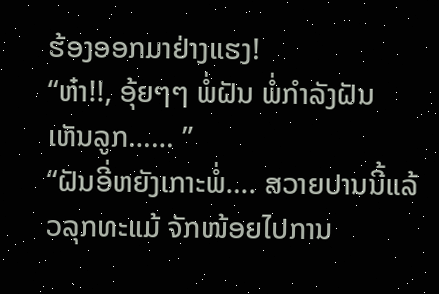ຮ້ອງອອກມາຢ່າງແຮງ!
“ຫ໋າ!!, ອຸ້ຍໆໆ ພໍ່ຝັນ ພໍ່ກຳລັງຝັນເຫັນລູກ…… ”
“ຝັນອີ່ຫຍັງເກາະພໍ່…. ສວາຍປານນີ້ແລ້ວລຸກທະແມ້ ຈັກໜ້ອຍໄປການ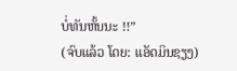ບໍ່ທັນຫັ້ນນະ !!”
(ຈົບແລ້ວ ໂດຍ: ແອັດມິນຊຽງ)